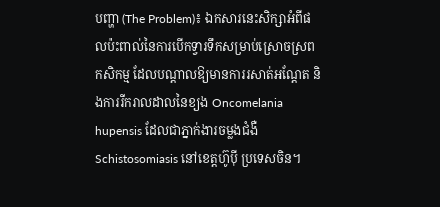បញ្ហា (The Problem)៖ ឯកសារនេះសិក្សាអំពីផលប៉ះពាល់នៃការបើកទ្វារទឹកសម្រាប់ស្រោចស្រពកសិកម្ម ដែលបណ្តាលឱ្យមានការរសាត់អណ្តែត និងការរីករាលដាលនៃខ្យង Oncomelania hupensis ដែលជាភ្នាក់ងារចម្លងជំងឺ Schistosomiasis នៅខេត្តហ៊ូប៉ី ប្រទេសចិន។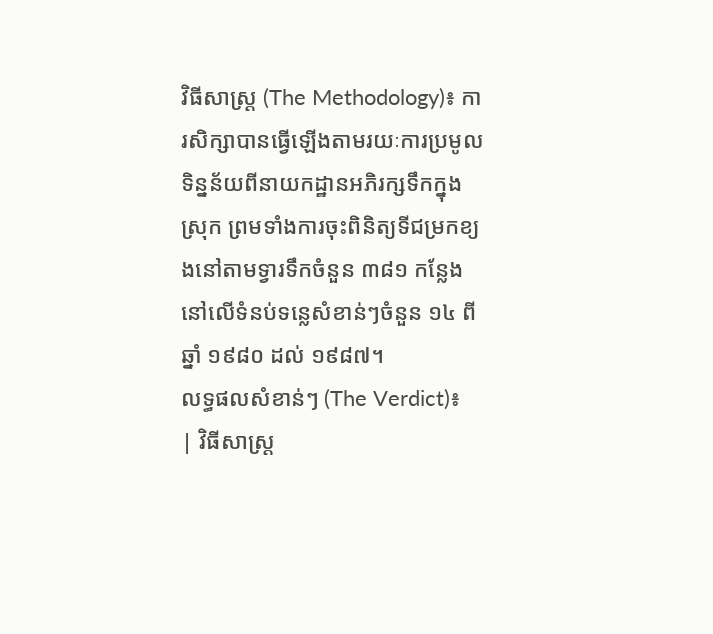វិធីសាស្ត្រ (The Methodology)៖ ការសិក្សាបានធ្វើឡើងតាមរយៈការប្រមូលទិន្នន័យពីនាយកដ្ឋានអភិរក្សទឹកក្នុងស្រុក ព្រមទាំងការចុះពិនិត្យទីជម្រកខ្យងនៅតាមទ្វារទឹកចំនួន ៣៨១ កន្លែងនៅលើទំនប់ទន្លេសំខាន់ៗចំនួន ១៤ ពីឆ្នាំ ១៩៨០ ដល់ ១៩៨៧។
លទ្ធផលសំខាន់ៗ (The Verdict)៖
| វិធីសាស្ត្រ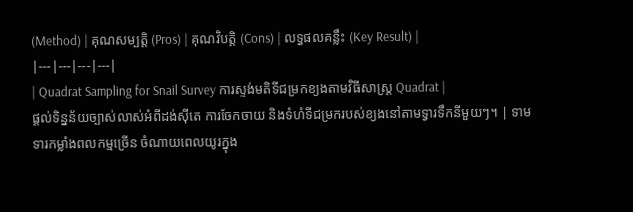(Method) | គុណសម្បត្តិ (Pros) | គុណវិបត្តិ (Cons) | លទ្ធផលគន្លឹះ (Key Result) |
|---|---|---|---|
| Quadrat Sampling for Snail Survey ការស្ទង់មតិទីជម្រកខ្យងតាមវិធីសាស្ត្រ Quadrat |
ផ្តល់ទិន្នន័យច្បាស់លាស់អំពីដង់ស៊ីតេ ការចែកចាយ និងទំហំទីជម្រករបស់ខ្យងនៅតាមទ្វារទឹកនីមួយៗ។ | ទាមទារកម្លាំងពលកម្មច្រើន ចំណាយពេលយូរក្នុង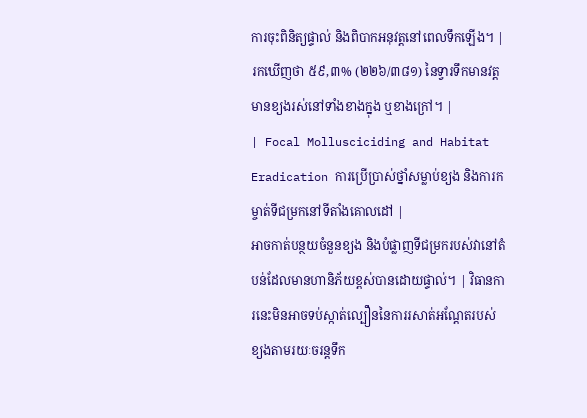ការចុះពិនិត្យផ្ទាល់ និងពិបាកអនុវត្តនៅពេលទឹកឡើង។ | រកឃើញថា ៥៩,៣% (២២៦/៣៨១) នៃទ្វារទឹកមានវត្តមានខ្យងរស់នៅទាំងខាងក្នុង ឬខាងក្រៅ។ |
| Focal Mollusciciding and Habitat Eradication ការប្រើប្រាស់ថ្នាំសម្លាប់ខ្យង និងការកម្ចាត់ទីជម្រកនៅទីតាំងគោលដៅ |
អាចកាត់បន្ថយចំនួនខ្យង និងបំផ្លាញទីជម្រករបស់វានៅតំបន់ដែលមានហានិភ័យខ្ពស់បានដោយផ្ទាល់។ | វិធានការនេះមិនអាចទប់ស្កាត់ល្បឿននៃការរសាត់អណ្តែតរបស់ខ្យងតាមរយៈចរន្តទឹក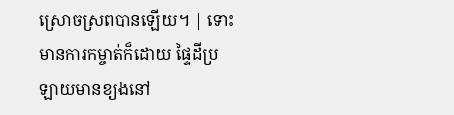ស្រោចស្រពបានឡើយ។ | ទោះមានការកម្ចាត់ក៏ដោយ ផ្ទៃដីប្រឡាយមានខ្យងនៅ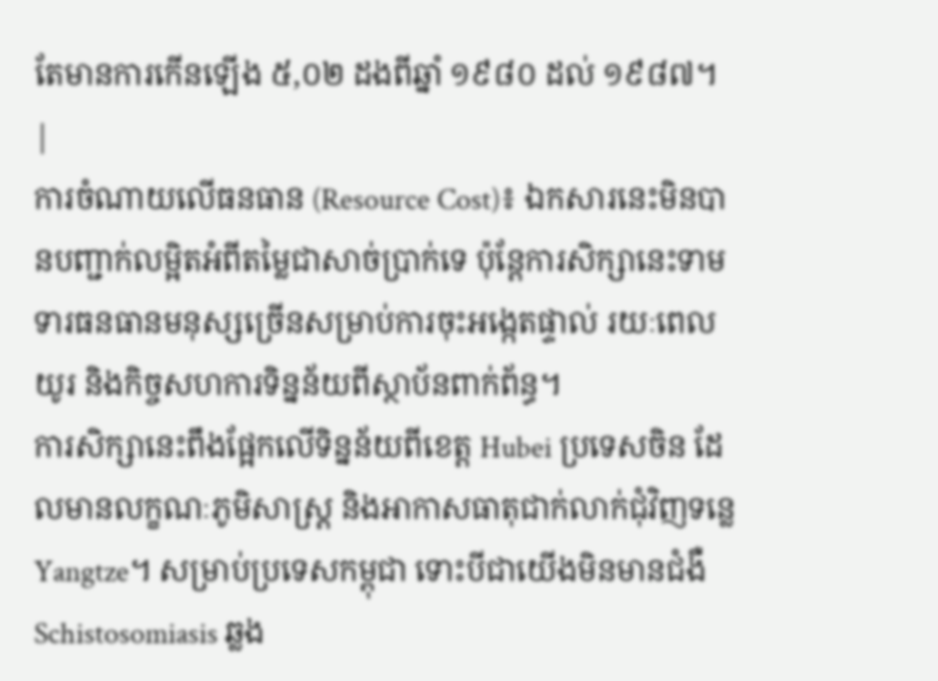តែមានការកើនឡើង ៥,០២ ដងពីឆ្នាំ ១៩៨០ ដល់ ១៩៨៧។ |
ការចំណាយលើធនធាន (Resource Cost)៖ ឯកសារនេះមិនបានបញ្ជាក់លម្អិតអំពីតម្លៃជាសាច់ប្រាក់ទេ ប៉ុន្តែការសិក្សានេះទាមទារធនធានមនុស្សច្រើនសម្រាប់ការចុះអង្កេតផ្ទាល់ រយៈពេលយូរ និងកិច្ចសហការទិន្នន័យពីស្ថាប័នពាក់ព័ន្ធ។
ការសិក្សានេះពឹងផ្អែកលើទិន្នន័យពីខេត្ត Hubei ប្រទេសចិន ដែលមានលក្ខណៈភូមិសាស្ត្រ និងអាកាសធាតុជាក់លាក់ជុំវិញទន្លេ Yangtze។ សម្រាប់ប្រទេសកម្ពុជា ទោះបីជាយើងមិនមានជំងឺ Schistosomiasis ឆ្លង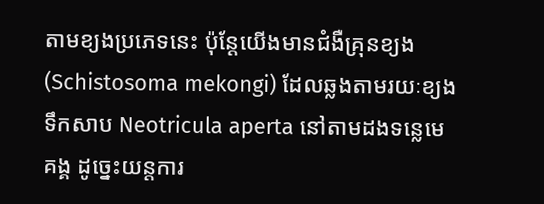តាមខ្យងប្រភេទនេះ ប៉ុន្តែយើងមានជំងឺគ្រុនខ្យង (Schistosoma mekongi) ដែលឆ្លងតាមរយៈខ្យងទឹកសាប Neotricula aperta នៅតាមដងទន្លេមេគង្គ ដូច្នេះយន្តការ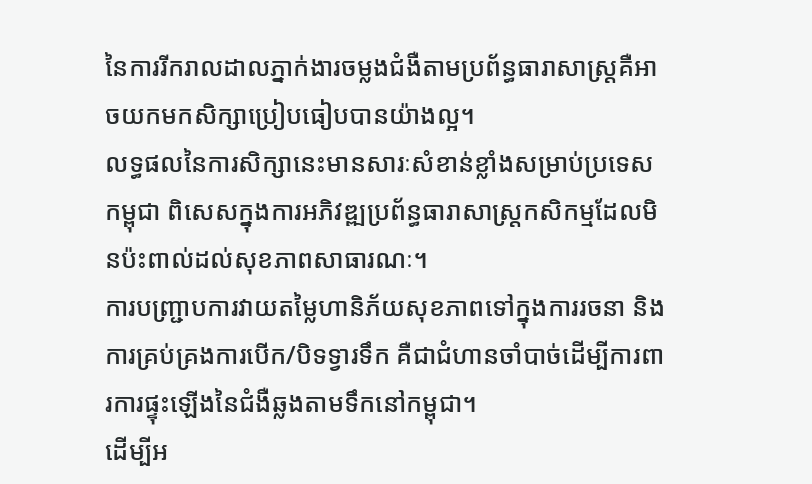នៃការរីករាលដាលភ្នាក់ងារចម្លងជំងឺតាមប្រព័ន្ធធារាសាស្ត្រគឺអាចយកមកសិក្សាប្រៀបធៀបបានយ៉ាងល្អ។
លទ្ធផលនៃការសិក្សានេះមានសារៈសំខាន់ខ្លាំងសម្រាប់ប្រទេសកម្ពុជា ពិសេសក្នុងការអភិវឌ្ឍប្រព័ន្ធធារាសាស្ត្រកសិកម្មដែលមិនប៉ះពាល់ដល់សុខភាពសាធារណៈ។
ការបញ្ជ្រាបការវាយតម្លៃហានិភ័យសុខភាពទៅក្នុងការរចនា និងការគ្រប់គ្រងការបើក/បិទទ្វារទឹក គឺជាជំហានចាំបាច់ដើម្បីការពារការផ្ទុះឡើងនៃជំងឺឆ្លងតាមទឹកនៅកម្ពុជា។
ដើម្បីអ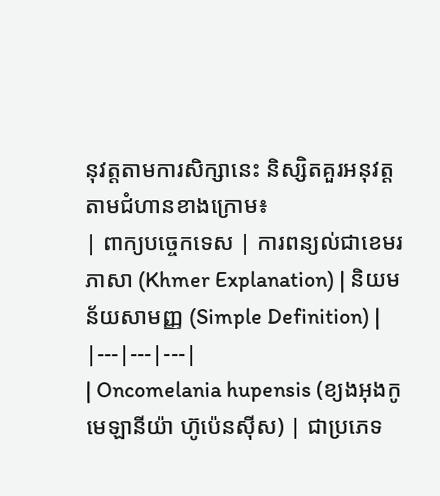នុវត្តតាមការសិក្សានេះ និស្សិតគួរអនុវត្តតាមជំហានខាងក្រោម៖
| ពាក្យបច្ចេកទេស | ការពន្យល់ជាខេមរភាសា (Khmer Explanation) | និយមន័យសាមញ្ញ (Simple Definition) |
|---|---|---|
| Oncomelania hupensis (ខ្យងអុងកូមេឡានីយ៉ា ហ៊ូប៉េនស៊ីស) | ជាប្រភេទ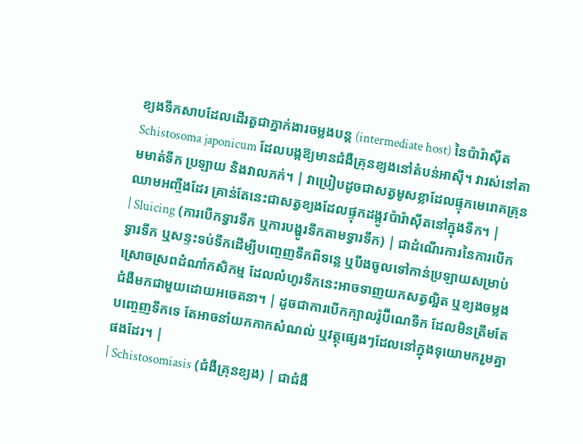ខ្យងទឹកសាបដែលដើរតួជាភ្នាក់ងារចម្លងបន្ត (intermediate host) នៃប៉ារ៉ាស៊ីត Schistosoma japonicum ដែលបង្កឱ្យមានជំងឺគ្រុនខ្យងនៅតំបន់អាស៊ី។ វារស់នៅតាមមាត់ទឹក ប្រឡាយ និងវាលភក់។ | វាប្រៀបដូចជាសត្វមូសខ្លាដែលផ្ទុកមេរោគគ្រុនឈាមអញ្ចឹងដែរ គ្រាន់តែនេះជាសត្វខ្យងដែលផ្ទុកដង្កូវប៉ារ៉ាស៊ីតនៅក្នុងទឹក។ |
| Sluicing (ការបើកទ្វារទឹក ឬការបង្ហូរទឹកតាមទ្វារទឹក) | ជាដំណើរការនៃការបើកទ្វារទឹក ឬសន្ទះទប់ទឹកដើម្បីបញ្ចេញទឹកពីទន្លេ ឬបឹងចូលទៅកាន់ប្រឡាយសម្រាប់ស្រោចស្រពដំណាំកសិកម្ម ដែលលំហូរទឹកនេះអាចទាញយកសត្វល្អិត ឬខ្យងចម្លងជំងឺមកជាមួយដោយអចេតនា។ | ដូចជាការបើកក្បាលរ៉ូប៊ីណេទឹក ដែលមិនត្រឹមតែបញ្ចេញទឹកទេ តែអាចនាំយកកាកសំណល់ ឬវត្ថុផ្សេងៗដែលនៅក្នុងទុយោមករួមគ្នាផងដែរ។ |
| Schistosomiasis (ជំងឺគ្រុនខ្យង) | ជាជំងឺ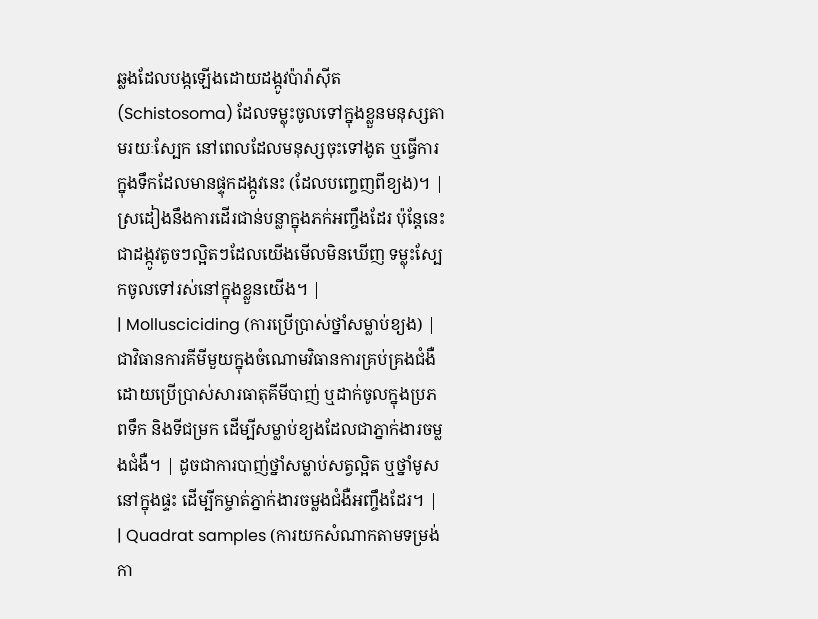ឆ្លងដែលបង្កឡើងដោយដង្កូវប៉ារ៉ាស៊ីត (Schistosoma) ដែលទម្លុះចូលទៅក្នុងខ្លួនមនុស្សតាមរយៈស្បែក នៅពេលដែលមនុស្សចុះទៅងូត ឬធ្វើការក្នុងទឹកដែលមានផ្ទុកដង្កូវនេះ (ដែលបញ្ចេញពីខ្យង)។ | ស្រដៀងនឹងការដើរជាន់បន្លាក្នុងភក់អញ្ចឹងដែរ ប៉ុន្តែនេះជាដង្កូវតូចៗល្អិតៗដែលយើងមើលមិនឃើញ ទម្លុះស្បែកចូលទៅរស់នៅក្នុងខ្លួនយើង។ |
| Mollusciciding (ការប្រើប្រាស់ថ្នាំសម្លាប់ខ្យង) | ជាវិធានការគីមីមួយក្នុងចំណោមវិធានការគ្រប់គ្រងជំងឺ ដោយប្រើប្រាស់សារធាតុគីមីបាញ់ ឬដាក់ចូលក្នុងប្រភពទឹក និងទីជម្រក ដើម្បីសម្លាប់ខ្យងដែលជាភ្នាក់ងារចម្លងជំងឺ។ | ដូចជាការបាញ់ថ្នាំសម្លាប់សត្វល្អិត ឬថ្នាំមូសនៅក្នុងផ្ទះ ដើម្បីកម្ចាត់ភ្នាក់ងារចម្លងជំងឺអញ្ចឹងដែរ។ |
| Quadrat samples (ការយកសំណាកតាមទម្រង់កា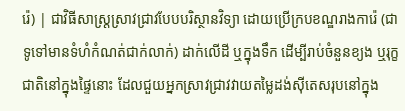រ៉េ) | ជាវិធីសាស្ត្រស្រាវជ្រាវបែបបរិស្ថានវិទ្យា ដោយប្រើក្របខណ្ឌរាងការ៉េ (ជាទូទៅមានទំហំកំណត់ជាក់លាក់) ដាក់លើដី ឬក្នុងទឹក ដើម្បីរាប់ចំនួនខ្យង ឬរុក្ខជាតិនៅក្នុងផ្ទៃនោះ ដែលជួយអ្នកស្រាវជ្រាវវាយតម្លៃដង់ស៊ីតេសរុបនៅក្នុង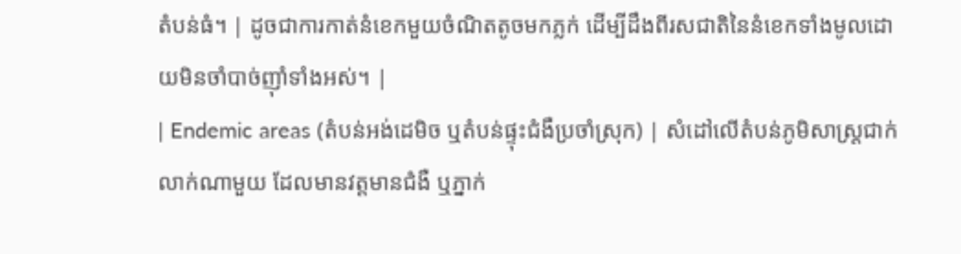តំបន់ធំ។ | ដូចជាការកាត់នំខេកមួយចំណិតតូចមកភ្លក់ ដើម្បីដឹងពីរសជាតិនៃនំខេកទាំងមូលដោយមិនចាំបាច់ញ៉ាំទាំងអស់។ |
| Endemic areas (តំបន់អង់ដេមិច ឬតំបន់ផ្ទុះជំងឺប្រចាំស្រុក) | សំដៅលើតំបន់ភូមិសាស្ត្រជាក់លាក់ណាមួយ ដែលមានវត្តមានជំងឺ ឬភ្នាក់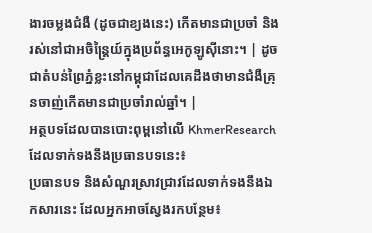ងារចម្លងជំងឺ (ដូចជាខ្យងនេះ) កើតមានជាប្រចាំ និងរស់នៅជាអចិន្ត្រៃយ៍ក្នុងប្រព័ន្ធអេកូឡូស៊ីនោះ។ | ដូចជាតំបន់ព្រៃភ្នំខ្លះនៅកម្ពុជាដែលគេដឹងថាមានជំងឺគ្រុនចាញ់កើតមានជាប្រចាំរាល់ឆ្នាំ។ |
អត្ថបទដែលបានបោះពុម្ពនៅលើ KhmerResearch ដែលទាក់ទងនឹងប្រធានបទនេះ៖
ប្រធានបទ និងសំណួរស្រាវជ្រាវដែលទាក់ទងនឹងឯកសារនេះ ដែលអ្នកអាចស្វែងរកបន្ថែម៖